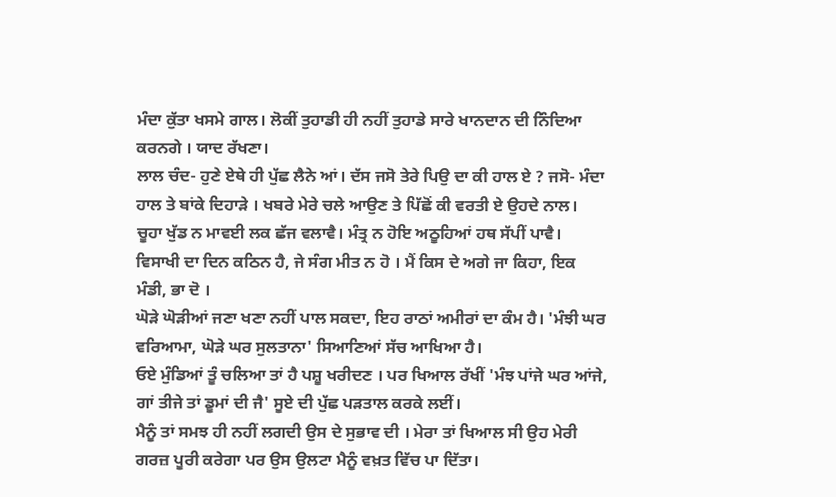ਮੰਦਾ ਕੁੱਤਾ ਖਸਮੇ ਗਾਲ। ਲੋਕੀਂ ਤੁਹਾਡੀ ਹੀ ਨਹੀਂ ਤੁਹਾਡੇ ਸਾਰੇ ਖਾਨਦਾਨ ਦੀ ਨਿੰਦਿਆ ਕਰਨਗੇ । ਯਾਦ ਰੱਖਣਾ।
ਲਾਲ ਚੰਦ- ਹੁਣੇ ਏਥੇ ਹੀ ਪੁੱਛ ਲੈਨੇ ਆਂ। ਦੱਸ ਜਸੋ ਤੇਰੇ ਪਿਉ ਦਾ ਕੀ ਹਾਲ ਏ ? ਜਸੋ- ਮੰਦਾ ਹਾਲ ਤੇ ਬਾਂਕੇ ਦਿਹਾੜੇ । ਖਬਰੇ ਮੇਰੇ ਚਲੇ ਆਉਣ ਤੇ ਪਿੱਛੋਂ ਕੀ ਵਰਤੀ ਏ ਉਹਦੇ ਨਾਲ।
ਚੂਹਾ ਖੁੱਡ ਨ ਮਾਵਈ ਲਕ ਛੱਜ ਵਲਾਵੈ। ਮੰਤ੍ਰ ਨ ਹੋਇ ਅਠੂਹਿਆਂ ਹਥ ਸੱਪੀਂ ਪਾਵੈ।
ਵਿਸਾਖੀ ਦਾ ਦਿਨ ਕਠਿਨ ਹੈ, ਜੇ ਸੰਗ ਮੀਤ ਨ ਹੋ । ਮੈਂ ਕਿਸ ਦੇ ਅਗੇ ਜਾ ਕਿਹਾ, ਇਕ ਮੰਡੀ, ਭਾ ਦੋ ।
ਘੋੜੇ ਘੋੜੀਆਂ ਜਣਾ ਖਣਾ ਨਹੀਂ ਪਾਲ ਸਕਦਾ, ਇਹ ਰਾਠਾਂ ਅਮੀਰਾਂ ਦਾ ਕੰਮ ਹੈ। 'ਮੰਝੀ ਘਰ ਵਰਿਆਮਾ, ਘੋੜੇ ਘਰ ਸੁਲਤਾਨਾ' ਸਿਆਣਿਆਂ ਸੱਚ ਆਖਿਆ ਹੈ।
ਓਏ ਮੁੰਡਿਆਂ ਤੂੰ ਚਲਿਆ ਤਾਂ ਹੈ ਪਸ਼ੂ ਖਰੀਦਣ । ਪਰ ਖਿਆਲ ਰੱਖੀਂ 'ਮੰਝ ਪਾਂਜੇ ਘਰ ਆਂਜੇ, ਗਾਂ ਤੀਜੇ ਤਾਂ ਡੂਮਾਂ ਦੀ ਜੈ' ਸੂਏ ਦੀ ਪੁੱਛ ਪੜਤਾਲ ਕਰਕੇ ਲਈਂ।
ਮੈਨੂੰ ਤਾਂ ਸਮਝ ਹੀ ਨਹੀਂ ਲਗਦੀ ਉਸ ਦੇ ਸੁਭਾਵ ਦੀ । ਮੇਰਾ ਤਾਂ ਖਿਆਲ ਸੀ ਉਹ ਮੇਰੀ ਗਰਜ਼ ਪੂਰੀ ਕਰੇਗਾ ਪਰ ਉਸ ਉਲਟਾ ਮੈਨੂੰ ਵਖ਼ਤ ਵਿੱਚ ਪਾ ਦਿੱਤਾ।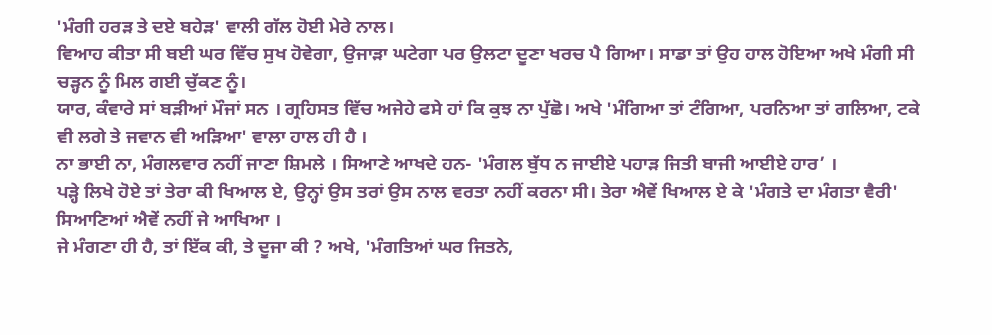'ਮੰਗੀ ਹਰੜ ਤੇ ਦਏ ਬਹੇੜ' ਵਾਲੀ ਗੱਲ ਹੋਈ ਮੇਰੇ ਨਾਲ।
ਵਿਆਹ ਕੀਤਾ ਸੀ ਬਈ ਘਰ ਵਿੱਚ ਸੁਖ ਹੋਵੇਗਾ, ਉਜਾੜਾ ਘਟੇਗਾ ਪਰ ਉਲਟਾ ਦੂਣਾ ਖਰਚ ਪੈ ਗਿਆ। ਸਾਡਾ ਤਾਂ ਉਹ ਹਾਲ ਹੋਇਆ ਅਖੇ ਮੰਗੀ ਸੀ ਚੜ੍ਹਨ ਨੂੰ ਮਿਲ ਗਈ ਚੁੱਕਣ ਨੂੰ।
ਯਾਰ, ਕੰਵਾਰੇ ਸਾਂ ਬੜੀਆਂ ਮੌਜਾਂ ਸਨ । ਗ੍ਰਹਿਸਤ ਵਿੱਚ ਅਜੇਹੇ ਫਸੇ ਹਾਂ ਕਿ ਕੁਝ ਨਾ ਪੁੱਛੋ। ਅਖੇ 'ਮੰਗਿਆ ਤਾਂ ਟੰਗਿਆ, ਪਰਨਿਆ ਤਾਂ ਗਲਿਆ, ਟਕੇ ਵੀ ਲਗੇ ਤੇ ਜਵਾਨ ਵੀ ਅੜਿਆ' ਵਾਲਾ ਹਾਲ ਹੀ ਹੈ ।
ਨਾ ਭਾਈ ਨਾ, ਮੰਗਲਵਾਰ ਨਹੀਂ ਜਾਣਾ ਸ਼ਿਮਲੇ । ਸਿਆਣੇ ਆਖਦੇ ਹਨ- 'ਮੰਗਲ ਬੁੱਧ ਨ ਜਾਈਏ ਪਹਾੜ ਜਿਤੀ ਬਾਜੀ ਆਈਏ ਹਾਰ’ ।
ਪੜ੍ਹੇ ਲਿਖੇ ਹੋਏ ਤਾਂ ਤੇਰਾ ਕੀ ਖਿਆਲ ਏ, ਉਨ੍ਹਾਂ ਉਸ ਤਰਾਂ ਉਸ ਨਾਲ ਵਰਤਾ ਨਹੀਂ ਕਰਨਾ ਸੀ। ਤੇਰਾ ਐਵੇਂ ਖਿਆਲ ਏ ਕੇ 'ਮੰਗਤੇ ਦਾ ਮੰਗਤਾ ਵੈਰੀ' ਸਿਆਣਿਆਂ ਐਵੇਂ ਨਹੀਂ ਜੇ ਆਖਿਆ ।
ਜੇ ਮੰਗਣਾ ਹੀ ਹੈ, ਤਾਂ ਇੱਕ ਕੀ, ਤੇ ਦੂਜਾ ਕੀ ? ਅਖੇ, 'ਮੰਗਤਿਆਂ ਘਰ ਜਿਤਨੇ,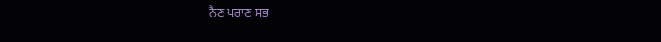ਨੈਣ ਪਰਾਣ ਸਭ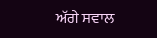ਅੱਗੇ ਸਵਾਲ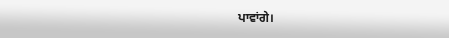ਪਾਵਾਂਗੇ।